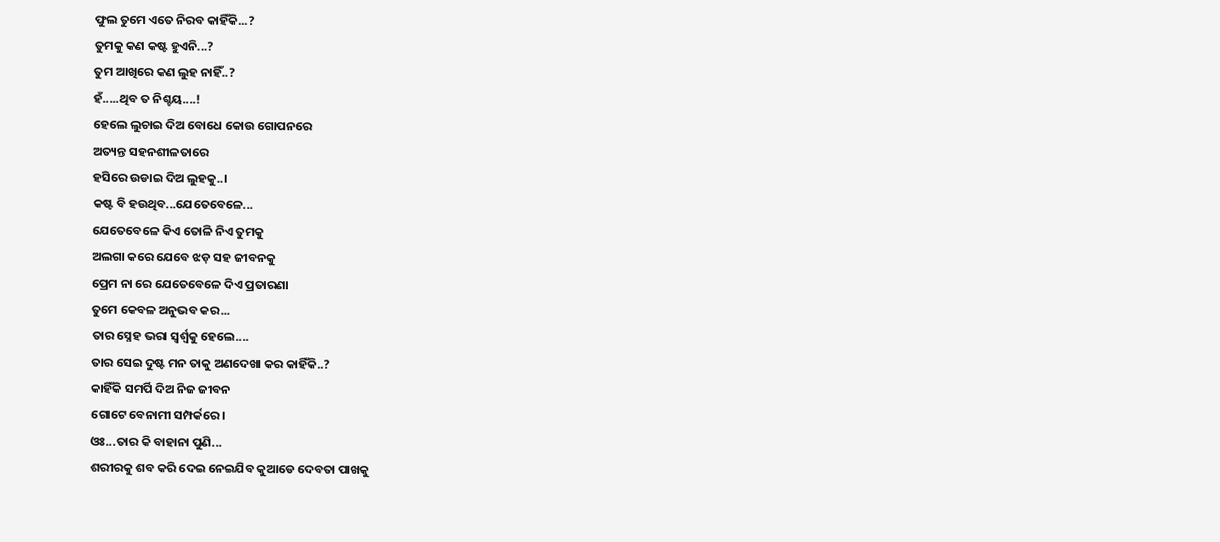ଫୁଲ ତୁମେ ଏତେ ନିରବ କାହିଁକି...?
ତୁମକୁ କଣ କଷ୍ଟ ହୁଏନି...?
ତୁମ ଆଖିରେ କଣ ଲୁହ ନାହିଁ..?
ହଁ.....ଥିବ ତ ନିଶ୍ଚୟ....!
ହେଲେ ଲୁଚାଇ ଦିଅ ବୋଧେ କୋଉ ଗୋପନରେ
ଅତ୍ୟନ୍ତ ସହନଶୀଳତାରେ
ହସିରେ ଉଡାଇ ଦିଅ ଲୁହକୁ..।
କଷ୍ଟ ବି ହଉଥିବ...ଯେତେବେଳେ...
ଯେତେବେଳେ କିଏ ତୋଳି ନିଏ ତୁମକୁ
ଅଲଗା କରେ ଯେବେ ଝଡ଼ ସହ ଜୀବନକୁ
ପ୍ରେମ ନା ରେ ଯେତେବେଳେ ଦିଏ ପ୍ରତାରଣା
ତୁମେ କେବଳ ଅନୁଭବ କର...
ତାର ସ୍ନେହ ଭରା ସ୍ବର୍ଶ୍ୱକୁ ହେଲେ....
ତାର ସେଇ ଦୁଷ୍ଟ ମନ ତାକୁ ଅଣଦେଖା କର କାହିଁକି..?
କାହିଁକି ସମର୍ପି ଦିଅ ନିଜ ଜୀବନ
ଗୋଟେ ବେନାମୀ ସମ୍ପର୍କରେ।
ଓଃ...ତାର କି ବାହାନା ପୁଣି...
ଶରୀରକୁ ଶବ କରି ଦେଇ ନେଇଯିବ କୁଆଡେ ଦେବତା ପାଖକୁ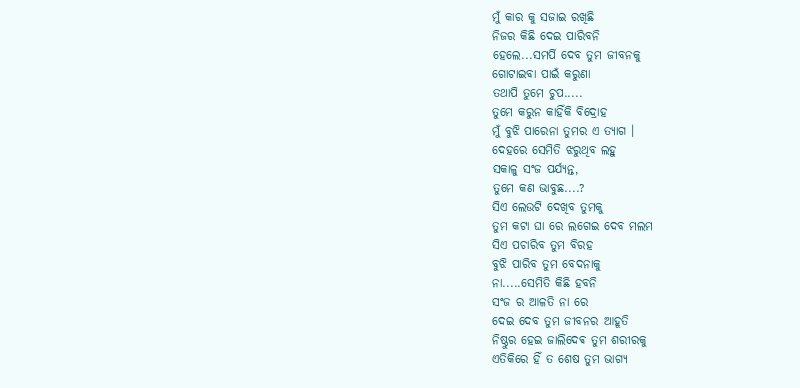ମୁଁ କାର କୁ ସଜାଇ ରଖିଛି
ନିଜର କିଛି ଦେଇ ପାରିବନି
ହେଲେ...ସମର୍ପି ଦେବ ତୁମ ଜୀବନକୁ
ଗୋଟାଇବା ପାଇଁ କରୁଣା
ତଥାପି ତୁମେ ଚୁପ.....
ତୁମେ କରୁନ କାହିଁକି ବିଦ୍ରୋହ
ମୁଁ ବୁଝି ପାରେନା ତୁମର ଏ ତ୍ୟାଗ ।
ଦେହରେ ସେମିତି ଝରୁଥିବ ଲହୁ
ସକାଳୁ ସଂଜ ପର୍ଯ୍ୟନ୍ତ,
ତୁମେ କଣ ଭାବୁଛ....?
ସିଏ ଲେଉଟି ଦେଖିବ ତୁମକୁ
ତୁମ କଟା ଘା ରେ ଲଗେଇ ଦେବ ମଲମ
ସିଏ ପଚାରିବ ତୁମ ବିରହ
ବୁଝି ପାରିବ ତୁମ ବେଦନାକୁ
ନା.....ସେମିତି କିଛି ହବନି
ସଂଜ ର ଆଳତି ନା ରେ
ଦେଇ ଦେବ ତୁମ ଜୀବନର ଆହୂତି
ନିଷ୍ଠୁର ହେଇ ଜାଲିଦେଵ ତୁମ ଶରୀରକୁ
ଏତିକିରେ ହିଁ ତ ଶେଷ ତୁମ ଭାଗ୍ୟ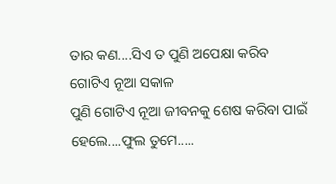ତାର କଣ....ସିଏ ତ ପୁଣି ଅପେକ୍ଷା କରିବ
ଗୋଟିଏ ନୂଆ ସକାଳ
ପୁଣି ଗୋଟିଏ ନୂଆ ଜୀବନକୁ ଶେଷ କରିବା ପାଇଁ
ହେଲେ....ଫୁଲ ତୁମେ.....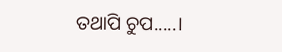ତଥାପି ଚୁପ.....।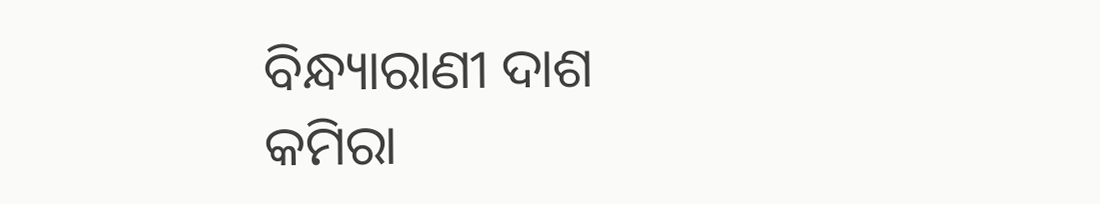ବିନ୍ଧ୍ୟାରାଣୀ ଦାଶ
କମିରା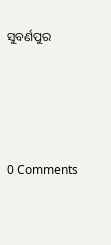ସୁବର୍ଣପୁର




0 Comments